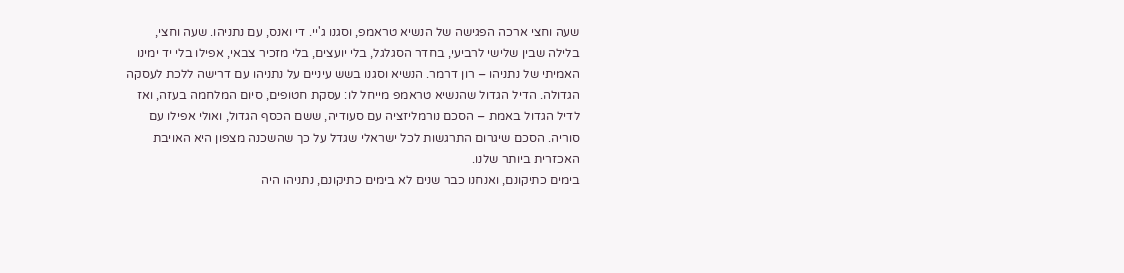שעה וחצי ארכה הפגישה של הנשיא טראמפ, וסגנו ג'יי. די ואנס, עם נתניהו. שעה וחצי, בלילה שבין שלישי לרביעי, בחדר הסגלגל, בלי יועצים, בלי מזכיר צבאי, אפילו בלי יד ימינו האמיתי של נתניהו – רון דרמר. הנשיא וסגנו בשש עיניים על נתניהו עם דרישה ללכת לעסקה הגדולה. הדיל הגדול שהנשיא טראמפ מייחל לו: עסקת חטופים, סיום המלחמה בעזה, ואז לדיל הגדול באמת – הסכם נורמליזציה עם סעודיה, ששם הכסף הגדול, ואולי אפילו עם סוריה. הסכם שיגרום התרגשות לכל ישראלי שגדל על כך שהשכנה מצפון היא האויבת האכזרית ביותר שלנו.
בימים כתיקונם, ואנחנו כבר שנים לא בימים כתיקונם, נתניהו היה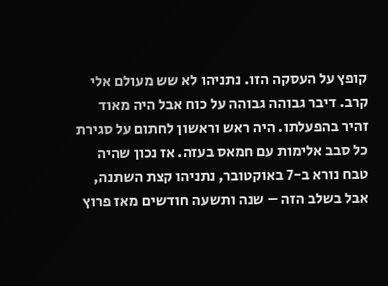קופץ על העסקה הזו. נתניהו לא שש מעולם אלי קרב. דיבר גבוהה גבוהה על כוח אבל היה מאוד זהיר בהפעלתו. היה ראש וראשון לחתום על סגירת כל סבב אלימות עם חמאס בעזה. אז נכון שהיה טבח נורא ב-7 באוקטובר, נתניהו קצת השתנה, אבל בשלב הזה – שנה ותשעה חודשים מאז פרוץ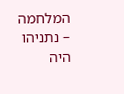המלחמה – נתניהו היה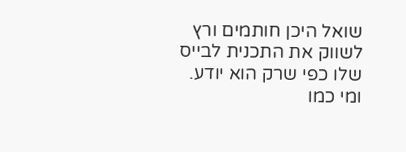שואל היכן חותמים ורץ לשווק את התכנית לבייס שלו כפי שרק הוא יודע.
ומי כמו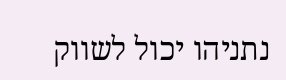נתניהו יכול לשווק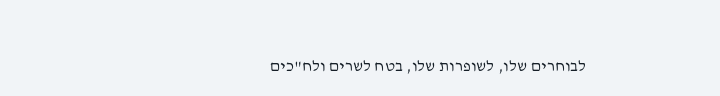לבוחרים שלו, לשופרות שלו, בטח לשרים ולח"כים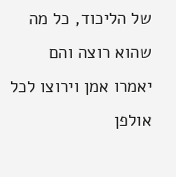של הליכוד, כל מה שהוא רוצה והם יאמרו אמן וירוצו לכל אולפן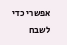אפשרי כדי לשבח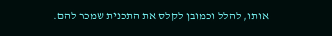אותו, להלל וכמובן לקלס את התכנית שמכר להם.